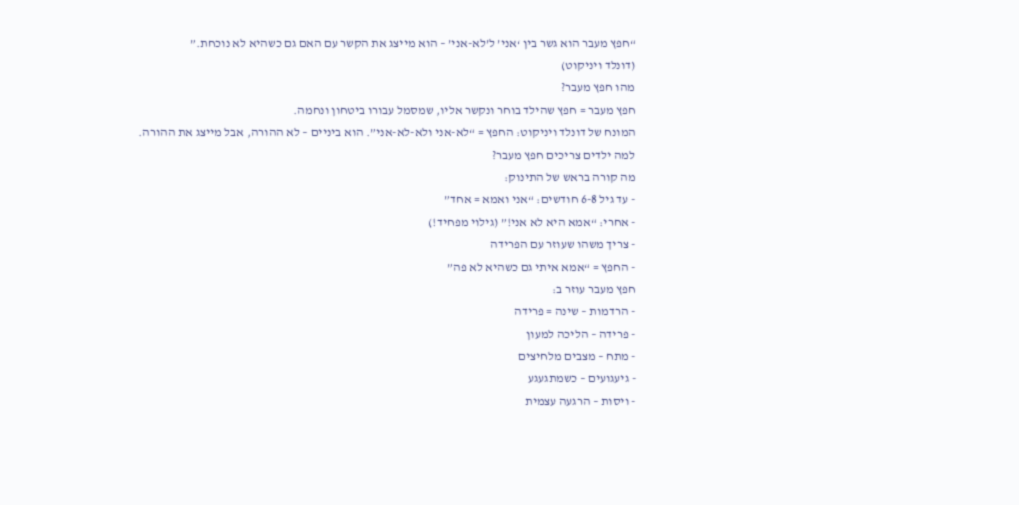“חפץ מעבר הוא גשר בין ‘אני’ ל’לא-אני’ – הוא מייצג את הקשר עם האם גם כשהיא לא נוכחת.”
(דונלד ויניקוט)
מהו חפץ מעבר?
חפץ מעבר = חפץ שהילד בוחר ונקשר אליו, שמסמל עבורו ביטחון ונחמה.
המונח של דונלד ויניקוט: החפץ = “לא-אני ולא-לא-אני”. הוא ביניים – לא ההורה, אבל מייצג את ההורה.
למה ילדים צריכים חפץ מעבר?
מה קורה בראש של התינוק:
- עד גיל 6-8 חודשים: “אני ואמא = אחד”
- אחרי: “אמא היא לא אני!” (גילוי מפחיד!)
- צריך משהו שעוזר עם הפרידה
- החפץ = “אמא איתי גם כשהיא לא פה”
חפץ מעבר עוזר ב:
- הרדמות – שינה = פרידה
- פרידה – הליכה למעון
- מתח – מצבים מלחיצים
- גיעגועים – כשמתגעגע
- ויסות – הרגעה עצמית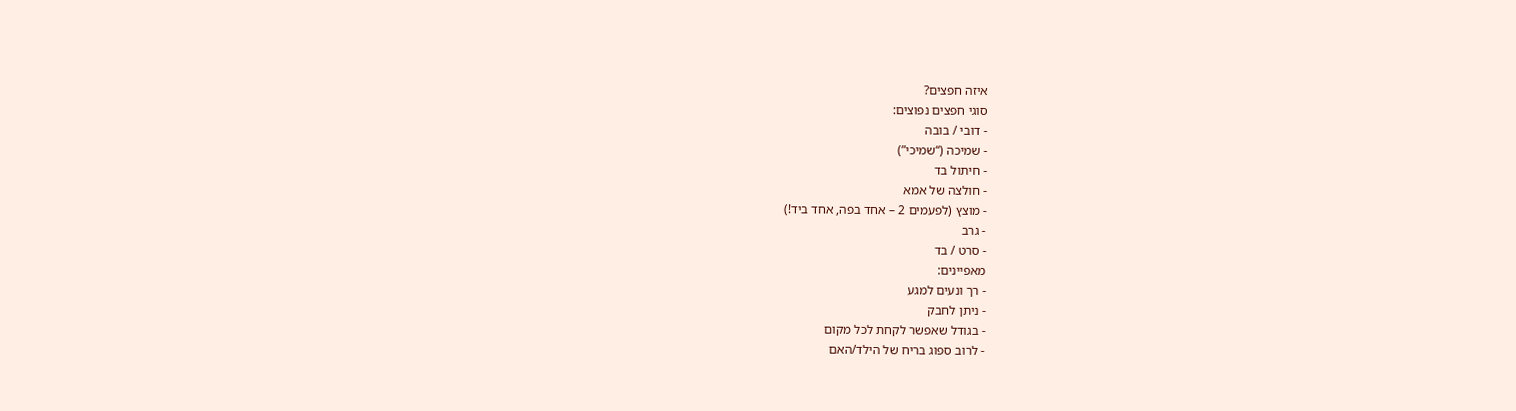איזה חפצים?
סוגי חפצים נפוצים:
- דובי / בובה
- שמיכה (“שמיכי”)
- חיתול בד
- חולצה של אמא
- מוצץ (לפעמים 2 – אחד בפה, אחד ביד!)
- גרב
- סרט / בד
מאפיינים:
- רך ונעים למגע
- ניתן לחבק
- בגודל שאפשר לקחת לכל מקום
- לרוב ספוג בריח של הילד/האם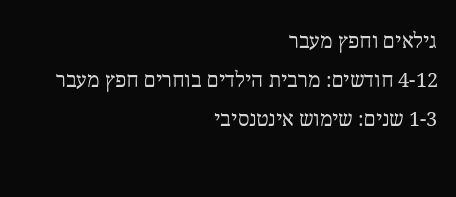גילאים וחפץ מעבר
4-12 חודשים: מרבית הילדים בוחרים חפץ מעבר
1-3 שנים: שימוש אינטנסיבי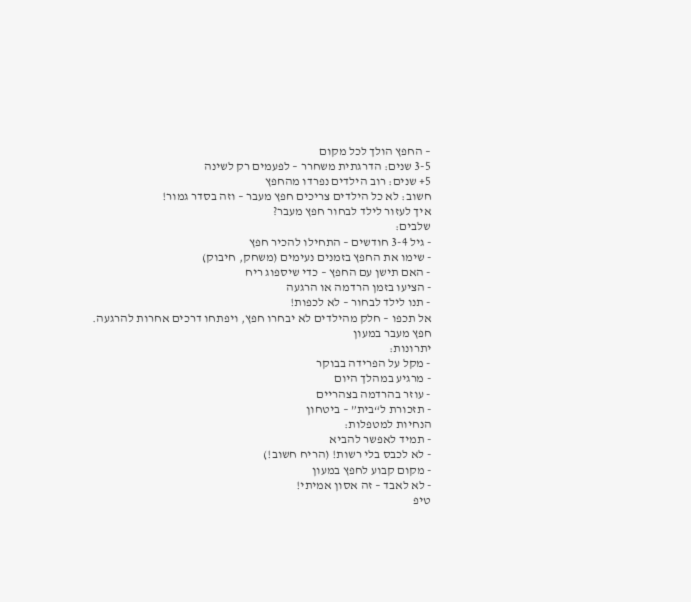– החפץ הולך לכל מקום
3-5 שנים: הדרגתית משחרר – לפעמים רק לשינה
5+ שנים: רוב הילדים נפרדו מהחפץ
חשוב: לא כל הילדים צריכים חפץ מעבר – וזה בסדר גמור!
איך לעזור לילד לבחור חפץ מעבר?
שלבים:
- גיל 3-4 חודשים – התחילו להכיר חפץ
- שימו את החפץ בזמנים נעימים (משחק, חיבוק)
- האם תישן עם החפץ – כדי שיספוג ריח
- הציעו בזמן הרדמה או הרגעה
- תנו לילד לבחור – לא לכפות!
אל תכפו – חלק מהילדים לא יבחרו חפץ, ויפתחו דרכים אחרות להרגעה.
חפץ מעבר במעון
יתרונות:
- מקל על הפרידה בבוקר
- מרגיע במהלך היום
- עוזר בהרדמה בצהריים
- תזכורת ל“בית” – ביטחון
הנחיות למטפלות:
- תמיד לאפשר להביא
- לא לכבס בלי רשות! (הריח חשוב!)
- מקום קבוע לחפץ במעון
- לא לאבד – זה אסון אמיתי!
טיפ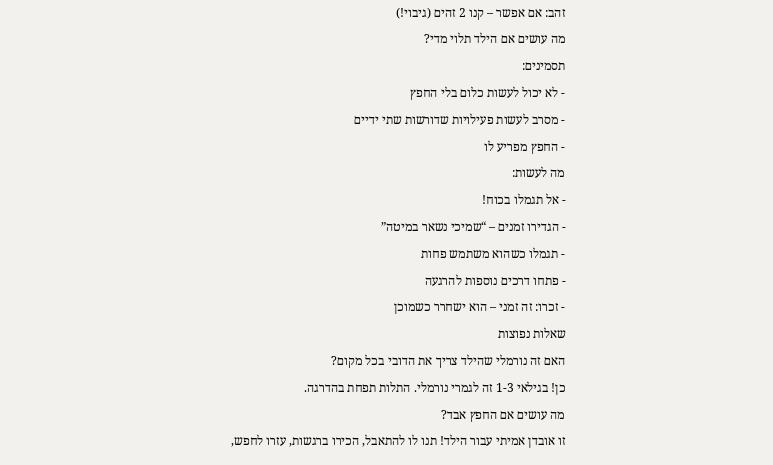זהב: אם אפשר – קנו 2 זהים (גיבוי!)
מה עושים אם הילד תלוי מדי?
תסמינים:
- לא יכול לעשות כלום בלי החפץ
- מסרב לעשות פעילויות שדורשות שתי ידיים
- החפץ מפריע לו
מה לעשות:
- אל תגמלו בכוח!
- הגדירו זמנים – “שמיכי נשאר במיטה”
- תגמלו כשהוא משתמש פחות
- פתחו דרכים נוספות להרגעה
- זכרו: זה זמני – הוא ישחרר כשמוכן
שאלות נפוצות
האם זה נורמלי שהילד צריך את הדובי בכל מקום?
כן! בגילאי 1-3 זה לגמרי נורמלי. התלות תפחת בהדרגה.
מה עושים אם החפץ אבד?
זו אובדן אמיתי עבור הילד! תנו לו להתאבל, הכירו ברגשות, עזרו לחפש,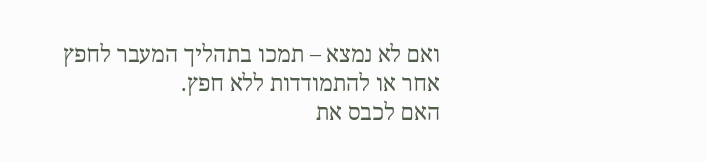ואם לא נמצא – תמכו בתהליך המעבר לחפץ אחר או להתמודדות ללא חפץ.
האם לכבס את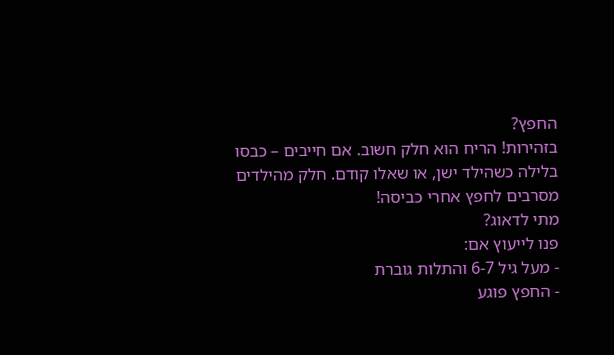החפץ?
בזהירות! הריח הוא חלק חשוב. אם חייבים – כבסו בלילה כשהילד ישן, או שאלו קודם. חלק מהילדים מסרבים לחפץ אחרי כביסה!
מתי לדאוג?
פנו לייעוץ אם:
- מעל גיל 6-7 והתלות גוברת
- החפץ פוגע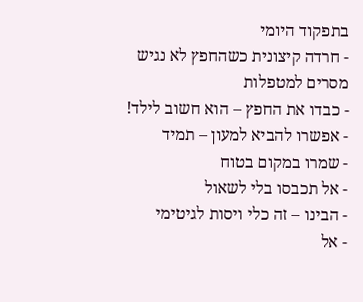בתפקוד היומי
- חרדה קיצונית כשהחפץ לא נגיש
מסרים למטפלות
- כבדו את החפץ – הוא חשוב לילד!
- אפשרו להביא למעון – תמיד
- שמרו במקום בטוח
- אל תכבסו בלי לשאול
- הבינו – זה כלי ויסות לגיטימי
- אל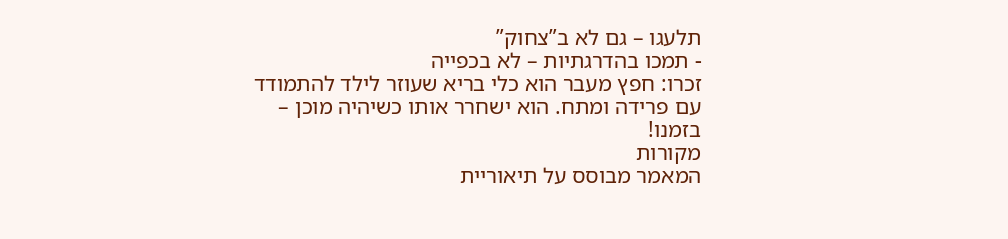תלעגו – גם לא ב”צחוק”
- תמכו בהדרגתיות – לא בכפייה
זכרו: חפץ מעבר הוא כלי בריא שעוזר לילד להתמודד עם פרידה ומתח. הוא ישחרר אותו כשיהיה מוכן – בזמנו!
מקורות
המאמר מבוסס על תיאוריית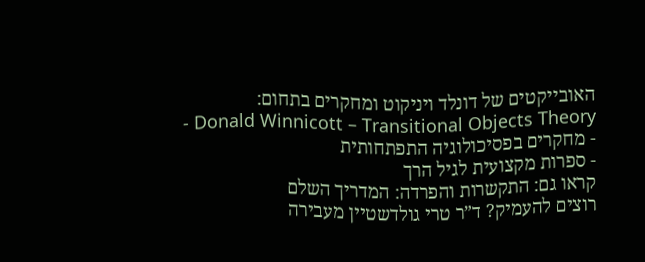האובייקטים של דונלד ויניקוט ומחקרים בתחום:
- Donald Winnicott – Transitional Objects Theory
- מחקרים בפסיכולוגיה התפתחותית
- ספרות מקצועית לגיל הרך
קראו גם: התקשרות והפרדה: המדריך השלם
רוצים להעמיק? ד”ר טרי גולדשטיין מעבירה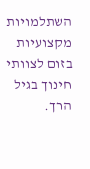השתלמויות מקצועיות בזום לצוותי חינוך בגיל הרך.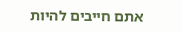אתם חייבים להיות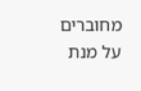מחוברים על מנת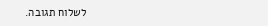לשלוח תגובה.